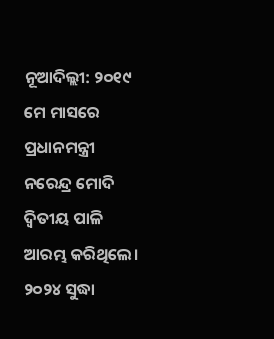ନୂଆଦିଲ୍ଲୀ: ୨୦୧୯ ମେ ମାସରେ ପ୍ରଧାନମନ୍ତ୍ରୀ ନରେନ୍ଦ୍ର ମୋଦି ଦ୍ୱିତୀୟ ପାଳି ଆରମ୍ଭ କରିଥିଲେ। ୨୦୨୪ ସୁଦ୍ଧା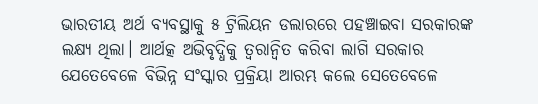ଭାରତୀୟ ଅର୍ଥ ବ୍ୟବସ୍ଥାକୁ ୫ ଟ୍ରିଲିୟନ ଡଲାରରେ ପହଞ୍ଚାଇବା ସରକାରଙ୍କ ଲକ୍ଷ୍ୟ ଥିଲା। ଆର୍ଥତ୍କ ଅଭିବୃଦ୍ଧିକୁ ତ୍ୱରାନ୍ବିତ କରିବା ଲାଗି ସରକାର ଯେତେବେଳେ ବିଭିନ୍ନ ସଂସ୍କାର ପ୍ରକ୍ରିୟା ଆରମ୍ଭ କଲେ ସେତେବେଳେ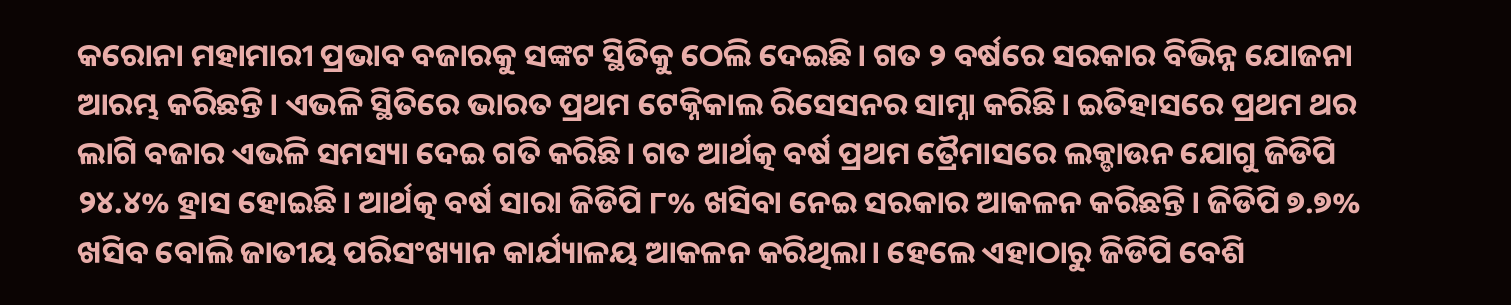କରୋନା ମହାମାରୀ ପ୍ରଭାବ ବଜାରକୁ ସଙ୍କଟ ସ୍ଥିତିକୁ ଠେଲି ଦେଇଛି। ଗତ ୨ ବର୍ଷରେ ସରକାର ବିଭିନ୍ନ ଯୋଜନା ଆରମ୍ଭ କରିଛନ୍ତି। ଏଭଳି ସ୍ଥିତିରେ ଭାରତ ପ୍ରଥମ ଟେକ୍ନିକାଲ ରିସେସନର ସାମ୍ନା କରିଛି। ଇତିହାସରେ ପ୍ରଥମ ଥର ଲାଗି ବଜାର ଏଭଳି ସମସ୍ୟା ଦେଇ ଗତି କରିଛି। ଗତ ଆର୍ଥତ୍କ ବର୍ଷ ପ୍ରଥମ ତ୍ରୈମାସରେ ଲକ୍ଡାଉନ ଯୋଗୁ ଜିଡିପି ୨୪.୪% ହ୍ରାସ ହୋଇଛି। ଆର୍ଥତ୍କ ବର୍ଷ ସାରା ଜିଡିପି ୮% ଖସିବା ନେଇ ସରକାର ଆକଳନ କରିଛନ୍ତି। ଜିଡିପି ୭.୭% ଖସିବ ବୋଲି ଜାତୀୟ ପରିସଂଖ୍ୟାନ କାର୍ଯ୍ୟାଳୟ ଆକଳନ କରିଥିଲା। ହେଲେ ଏହାଠାରୁ ଜିଡିପି ବେଶି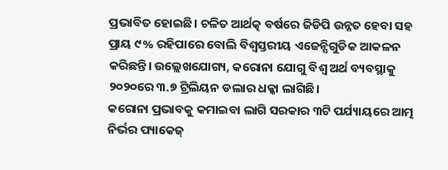ପ୍ରଭାବିତ ହୋଇଛି। ଚଳିତ ଆର୍ଥତ୍କ ବର୍ଷରେ ଜିଡିପି ଉନ୍ନତ ହେବା ସହ ପ୍ରାୟ ୯% ରହିପାରେ ବୋଲି ବିଶ୍ୱସ୍ତରୀୟ ଏଜେନ୍ସିଗୁଡିକ ଆକଳନ କରିଛନ୍ତି। ଉଲ୍ଲେଖଯୋଗ୍ୟ, କରୋନା ଯୋଗୁ ବିଶ୍ୱ ଅର୍ଥ ବ୍ୟବସ୍ଥାକୁ ୨୦୨୦ରେ ୩.୭ ଟ୍ରିଲିୟନ ଡଲାର ଧକ୍କା ଲାଗିଛି।
କରୋନା ପ୍ରଭାବକୁ କମାଇବା ଲାଗି ସରକାର ୩ଟି ପର୍ଯ୍ୟାୟରେ ଆତ୍ମ ନିର୍ଭର ପ୍ୟାକେଜ୍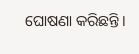ଘୋଷଣା କରିଛନ୍ତି।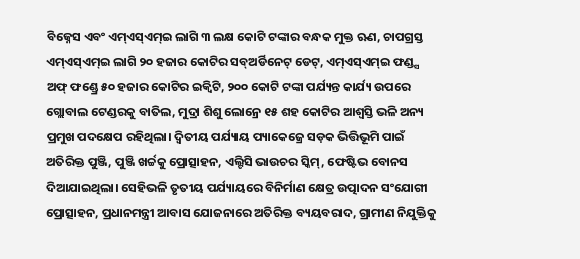ବିଜ୍ନେସ ଏବଂ ଏମ୍ଏସ୍ଏମ୍ଇ ଲାଗି ୩ ଲକ୍ଷ କୋଟି ଟଙ୍କାର ବନ୍ଧକ ମୁକ୍ତ ଋଣ, ଚାପଗ୍ରସ୍ତ ଏମ୍ଏସ୍ଏମ୍ଇ ଲାଗି ୨୦ ହଜାର କୋଟିର ସବ୍ଅର୍ଡିନେଟ୍ ଡେଟ୍, ଏମ୍ଏସ୍ଏମ୍ଇ ଫଣ୍ଡ୍ସ ଅଫ୍ ଫଣ୍ଡ୍ରେ ୫୦ ହଜାର କୋଟିର ଇକ୍ୱିଟି, ୨୦୦ କୋଟି ଟଙ୍କା ପର୍ଯ୍ୟନ୍ତ କାର୍ଯ୍ୟ ଉପରେ ଗ୍ଲୋବାଲ ଟେଣ୍ଡରକୁ ବାତିଲ, ମୁଦ୍ରା ଶିଶୁ ଲୋନ୍ରେ ୧୫ ଶହ କୋଟିର ଆଶ୍ୱସ୍ତି ଭଳି ଅନ୍ୟ ପ୍ରମୁଖ ପଦକ୍ଷେପ ରହିଥିଲା। ଦ୍ୱିତୀୟ ପର୍ଯ୍ୟାୟ ପ୍ୟାକେଜ୍ରେ ସଡ଼କ ଭିତ୍ତିଭୂମି ପାଇଁ ଅତିରିକ୍ତ ପୁଞ୍ଜି, ପୁଞ୍ଜି ଖର୍ଚ୍ଚକୁ ପ୍ରୋତ୍ସାହନ, ଏଲ୍ଟିସି ଭାଉଚର ସ୍କିମ୍, ଫେଷ୍ଟିଭ ବୋନସ ଦିଆଯାଇଥିଲା। ସେହିଭଳି ତୃତୀୟ ପର୍ଯ୍ୟାୟରେ ବିନିର୍ମାଣ କ୍ଷେତ୍ର ଉତ୍ପାଦନ ସଂଯୋଗୀ ପ୍ରୋତ୍ସାହନ, ପ୍ରଧାନମନ୍ତ୍ରୀ ଆବାସ ଯୋଜନାରେ ଅତିରିକ୍ତ ବ୍ୟୟବରାଦ, ଗ୍ରାମୀଣ ନିଯୁକ୍ତିକୁ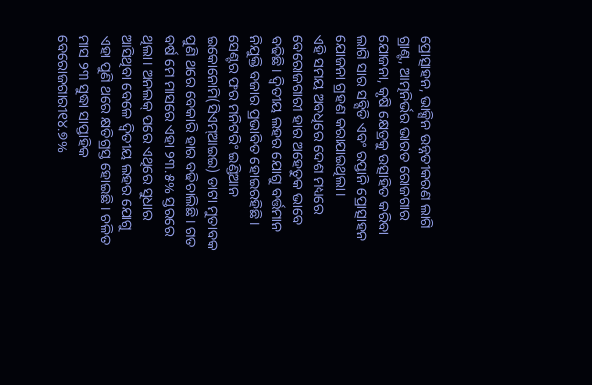ପ୍ରୋତ୍ସାହନ, ଭାକ୍ସିନ ଉନ୍ନତୀକରଣ ଲାଗି ଗ୍ରାଣ୍ଟ, ଆତ୍ମନିର୍ଭର ଭାରତ ରୋଜଗାର ଯୋଜନା, କୃଷି କ୍ଷେତ୍ରକୁ ଉତ୍ସାହିତ କରିବା ଲାଗି ସାର ସବ୍ସିଡି ଏବଂ ରପ୍ତାନି ପ୍ରୋତ୍ସାହନ ଯୋଜନା ଗ୍ରହଣ କରାଯାଇଥିଲା।
ଏହି ସମୟ ଅବଧିରେ ଦେଶ ମଧ୍ୟରେ ବେରୋଜଗାରୀ ହାର ଅହେତୁକ ଭାବେ ବଢିଛି। ଦ୍ୱିତୀୟ ଲହର ଯୋଗୁ ବର୍ତ୍ତମାନ ନିଯୁକ୍ତି ବଜାର ପ୍ରଭାବିତ ହୋଇରହିଛି। ସେଣ୍ଟର ଫର ମନିଟରିଂ ଇଣ୍ଡିଆନ ଇକୋନୋମି(ସିଏମ୍ଆଇଇ) ଡାଟା ମୁତାବକ ପୁଣି ଥରେ ବେକାରି ହାର ବଢିଚାଲିଛି। ଗତ ବର୍ଷ ମେ ମାସରେ ଏହା ୨୩.୫% ସ୍ତରରେ ଥିଲା। ଅନଲକ୍ ପରେ ଏଥିରେ ସୁଧାର ଆସିଥିବା ବେଳେ ଦ୍ୱିତୀୟ ଲହର ଯୋଗୁ ଏହା ପୁଣି ଥରେ କ୍ଷତିଗ୍ରସ୍ତ ହୋଇଛି। ଚଳିତ ମାସ ୨୩ ସୁଦ୍ଧା ସାପ୍ତାହିକ ବେରୋଜଗାରୀ୧୪.୭%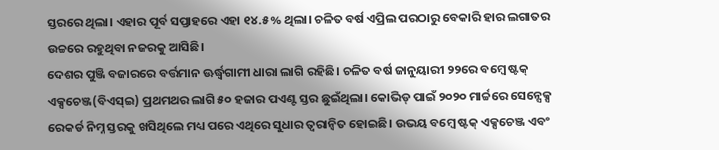ସ୍ତରରେ ଥିଲା। ଏହାର ପୂର୍ବ ସପ୍ତାହରେ ଏହା ୧୪.୫% ଥିଲା। ଚଳିତ ବର୍ଷ ଏପ୍ରିଲ ପରଠାରୁ ବେକାରି ହାର ଲଗାତର ଉଚ୍ଚରେ ରହୁଥିବା ନଜରକୁ ଆସିଛି।
ଦେଶର ପୁଞ୍ଜି ବଜାରରେ ବର୍ତ୍ତମାନ ଊର୍ଦ୍ଧ୍ୱଗାମୀ ଧାରା ଲାଗି ରହିଛି। ଚଳିତ ବର୍ଷ ଜାନୁୟାରୀ ୨୨ରେ ବମ୍ବେ ଷ୍ଟକ୍ ଏକ୍ସଚେଞ୍ଜ(ବିଏସ୍ଇ) ପ୍ରଥମଥର ଲାଗି ୫୦ ହଜାର ପଏଣ୍ଟ ସ୍ତର ଛୁଇଁଥିଲା। କୋଭିଡ୍ ପାଇଁ ୨୦୨୦ ମାର୍ଚ୍ଚରେ ସେନ୍ସେକ୍ସ ରେକର୍ଡ ନିମ୍ନ ସ୍ତରକୁ ଖସିଥିଲେ ମଧ୍ୟ ପରେ ଏଥିରେ ସୁଧାର ତ୍ୱରାନ୍ବିତ ହୋଇଛି। ଉଭୟ ବମ୍ବେ ଷ୍ଟକ୍ ଏକ୍ସଚେଞ୍ଜ ଏବଂ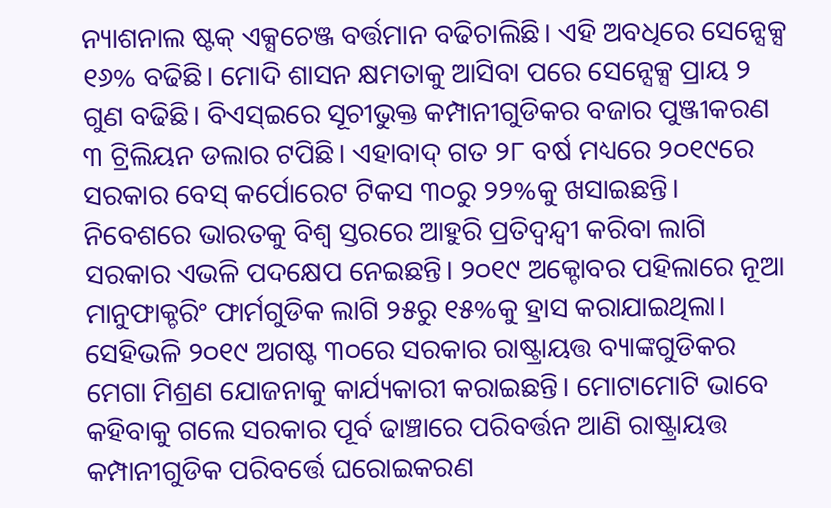ନ୍ୟାଶନାଲ ଷ୍ଟକ୍ ଏକ୍ସଚେଞ୍ଜ ବର୍ତ୍ତମାନ ବଢିଚାଲିଛି। ଏହି ଅବଧିରେ ସେନ୍ସେକ୍ସ ୧୬% ବଢିଛି। ମୋଦି ଶାସନ କ୍ଷମତାକୁ ଆସିବା ପରେ ସେନ୍ସେକ୍ସ ପ୍ରାୟ ୨ ଗୁଣ ବଢିଛି। ବିଏସ୍ଇରେ ସୂଚୀଭୁକ୍ତ କମ୍ପାନୀଗୁଡିକର ବଜାର ପୁଞ୍ଜୀକରଣ ୩ ଟ୍ରିଲିୟନ ଡଲାର ଟପିଛି। ଏହାବାଦ୍ ଗତ ୨୮ ବର୍ଷ ମଧ୍ୟରେ ୨୦୧୯ରେ ସରକାର ବେସ୍ କର୍ପୋରେଟ ଟିକସ ୩୦ରୁ ୨୨%କୁ ଖସାଇଛନ୍ତି। ନିବେଶରେ ଭାରତକୁ ବିଶ୍ୱ ସ୍ତରରେ ଆହୁରି ପ୍ରତିଦ୍ୱନ୍ଦ୍ୱୀ କରିବା ଲାଗି ସରକାର ଏଭଳି ପଦକ୍ଷେପ ନେଇଛନ୍ତି। ୨୦୧୯ ଅକ୍ଟୋବର ପହିଲାରେ ନୂଆ ମାନୁଫାକ୍ଚରିଂ ଫାର୍ମଗୁଡିକ ଲାଗି ୨୫ରୁ ୧୫%କୁ ହ୍ରାସ କରାଯାଇଥିଲା। ସେହିଭଳି ୨୦୧୯ ଅଗଷ୍ଟ ୩୦ରେ ସରକାର ରାଷ୍ଟ୍ରାୟତ୍ତ ବ୍ୟାଙ୍କଗୁଡିକର ମେଗା ମିଶ୍ରଣ ଯୋଜନାକୁ କାର୍ଯ୍ୟକାରୀ କରାଇଛନ୍ତି। ମୋଟାମୋଟି ଭାବେ କହିବାକୁ ଗଲେ ସରକାର ପୂର୍ବ ଢାଞ୍ଚାରେ ପରିବର୍ତ୍ତନ ଆଣି ରାଷ୍ଟ୍ରାୟତ୍ତ କମ୍ପାନୀଗୁଡିକ ପରିବର୍ତ୍ତେ ଘରୋଇକରଣ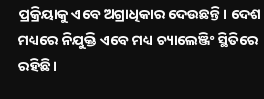ପ୍ରକ୍ରିୟାକୁ ଏବେ ଅଗ୍ରାଧିକାର ଦେଉଛନ୍ତି। ଦେଶ ମଧ୍ୟରେ ନିଯୁକ୍ତି ଏବେ ମଧ୍ୟ ଚ୍ୟାଲେଞ୍ଜିଂ ସ୍ଥିତିରେ ରହିଛି।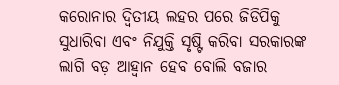କରୋନାର ଦ୍ୱିତୀୟ ଲହର ପରେ ଜିଡିପିକୁ ସୁଧାରିବା ଏବଂ ନିଯୁକ୍ତି ସୃଷ୍ଟି କରିବା ସରକାରଙ୍କ ଲାଗି ବଡ଼ ଆହ୍ବାନ ହେବ ବୋଲି ବଜାର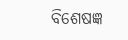ବିଶେଷଜ୍ଞ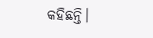କହିଛନ୍ତି।